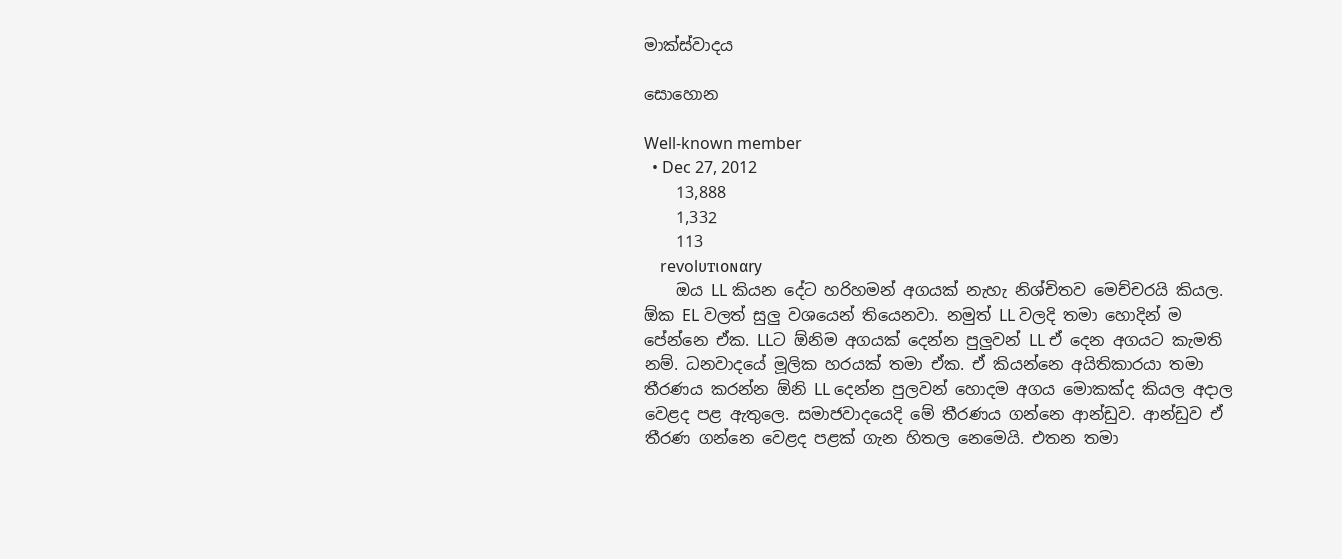මාක්ස්වාදය

සොහොන

Well-known member
  • Dec 27, 2012
    13,888
    1,332
    113
    revolυтιoɴαry
    ඔය LL කියන දේට හරිහමන් අගයක් නැහැ නිශ්චිතව මෙච්චරයි කියල. ඕක EL වලත් සුලු වශයෙන් තියෙනවා. නමුත් LL වලදි තමා හොදින් ම පේන්නෙ ඒක. LLට ඕනිම අගයක් දෙන්න පුලුවන් LL ඒ දෙන අගයට කැමති නම්. ධනවාදයේ මූලික හරයක් තමා ඒක. ඒ කියන්නෙ අයිතිකාරයා තමා තීරණය කරන්න ඕනි LL දෙන්න පුලවන් හොදම අගය මොකක්ද කියල අදාල වෙළද පළ ඇතුලෙ. සමාජවාදයෙදි මේ තීරණය ගන්නෙ ආන්ඩුව. ආන්ඩුව ඒ තීරණ ගන්නෙ වෙළද පළක් ගැන හිතල නෙමෙයි. එතන තමා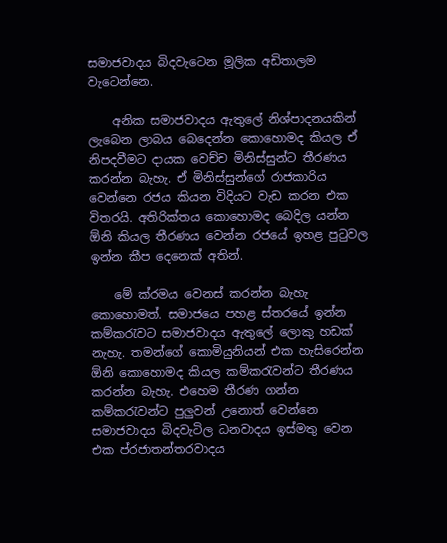සමාජවාදය බිදවැටෙන මූලික අඩිතාලම වැටෙන්නෙ.

    අනික සමාජවාදය ඇතුලේ නිශ්පාදනයකින් ලැබෙන ලාබය බෙදෙන්න කොහොමද කියල ඒ නිපදවීමට දායක වෙච්ච මිනිස්සුන්ට තීරණය කරන්න බැහැ. ඒ මිනිස්සුන්ගේ රාජකාරිය වෙන්නෙ රජය කියන විදියට වැඩ කරන එක විතරයි. අතිරික්තය කොහොමද බෙදිල යන්න ඕනි කියල තීරණය වෙන්න රජයේ ඉහළ පුටුවල ඉන්න කීප දෙනෙක් අතින්.

    මේ ක්රමය වෙනස් කරන්න බැහැ කොහොමත්. සමාජයෙ පහළ ස්තරයේ ඉන්න කම්කරැවට සමාජවාදය ඇතුලේ ලොකු හඩක් නැහැ. තමන්ගේ කොමියුනියන් එක හැසිරෙන්න ඕනි කොහොමද කියල කම්කරැවන්ට තීරණය කරන්න බැහැ. එහෙම තීරණ ගන්න කම්කරැවන්ට පුලුවන් උනොත් වෙන්නෙ සමාජවාදය බිදවැටිල ධනවාදය ඉස්මතු වෙන එක ප්රජාතන්තරවාදය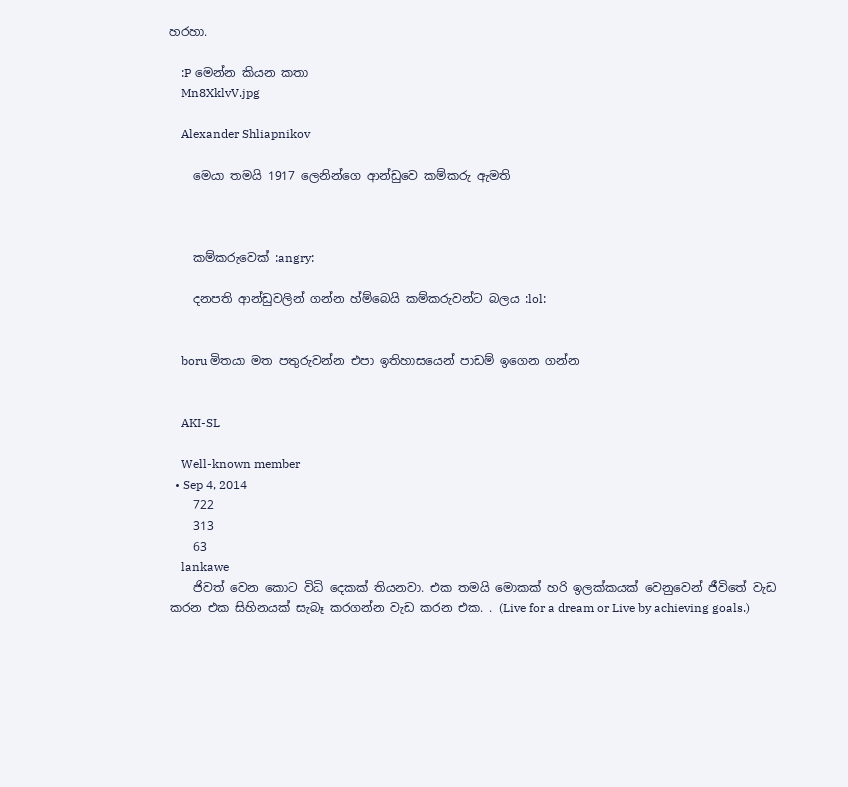හරහා.

    :P මෙන්න කියන කතා
    Mn8XklvV.jpg

    Alexander Shliapnikov

    මෙයා තමයි 1917 ලෙනින්ගෙ ආන්ඩුවෙ කම්කරු ඇමති



    කම්කරුවෙක් :angry:

    දනපති ආන්ඩුවලින් ගන්න හ්ම්බෙයි කම්කරුවන්ට බලය :lol:


    boru මිතයා මත පතුරුවන්න එපා ඉතිහාසයෙන් පාඩම් ඉගෙන ගන්න


    AKI-SL

    Well-known member
  • Sep 4, 2014
    722
    313
    63
    lankawe
    ජිවත් වෙන කොට විධි දෙකක් තියනවා. එක තමයි මොකක් හරි ඉලක්කයක් වෙනුවෙන් ජීවිතේ වැඩ කරන එක සිහිනයක් සැබෑ කරගන්න වැඩ කරන එක. . (Live for a dream or Live by achieving goals.)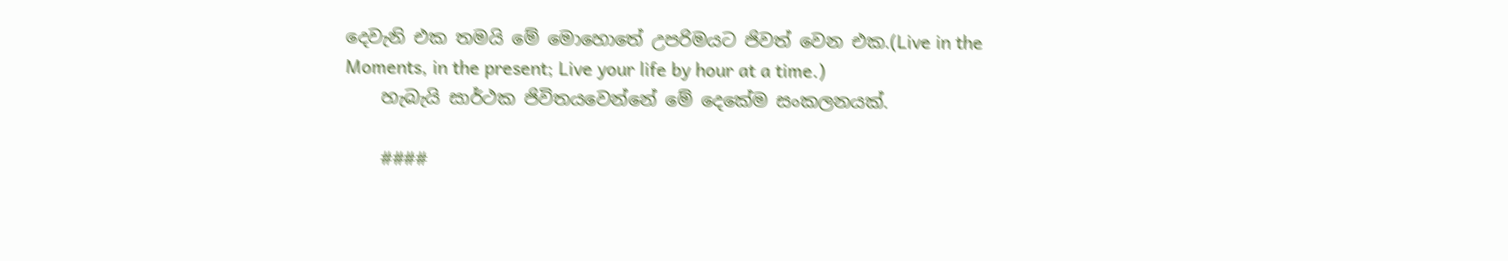දෙවැනි එක තමයි මේ මොහොතේ උපරිමයට ජිවත් වෙන එක.(Live in the Moments, in the present; Live your life by hour at a time.)
    හැබැයි සාර්ථක ජිවිතයවෙන්නේ මේ දෙකේම සංකලනයක්.

    ####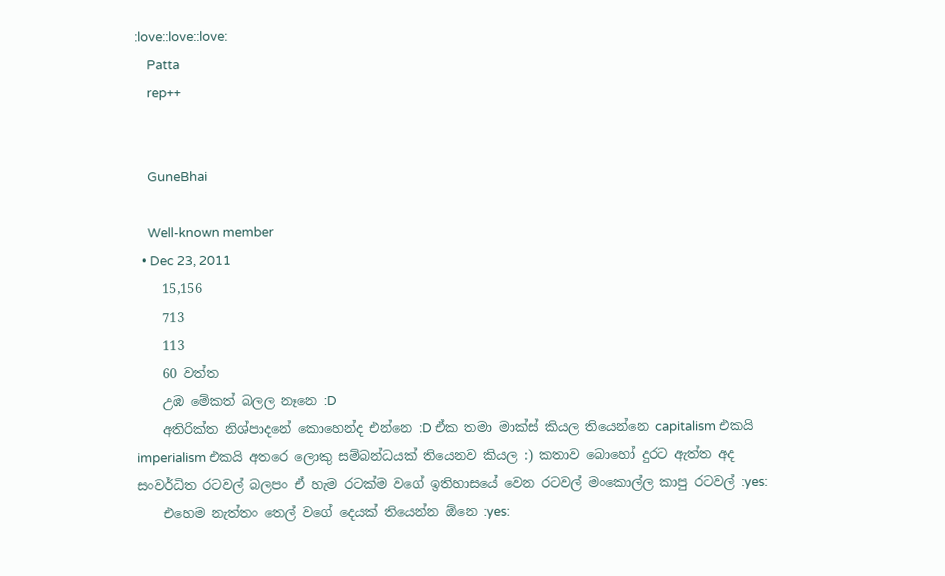:love::love::love:
    Patta
    rep++


    GuneBhai

    Well-known member
  • Dec 23, 2011
    15,156
    713
    113
    60 වත්ත
    උඹ මේකත් බලල නෑනෙ :D
    අතිරික්ත නිශ්පාදනේ කොහෙන්ද එන්නෙ :D ඒක තමා මාක්ස් කියල තියෙන්නෙ capitalism එකයි imperialism එකයි අතරෙ ලොකු සම්බන්ධයක් තියෙනව කියල :) කතාව බොහෝ දුරට ඇත්ත අද සංවර්ධිත රටවල් බලපං ඒ හැම රටක්ම වගේ ඉතිහාසයේ වෙන රටවල් මංකොල්ල කාපු රටවල් :yes:
    එහෙම නැත්තං තෙල් වගේ දෙයක් තියෙන්න ඕනෙ :yes: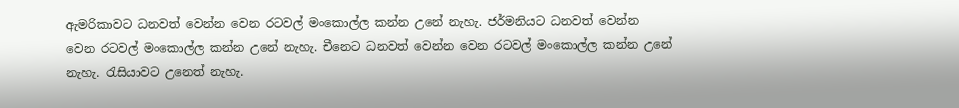ඇමරිකාවට ධනවත් වෙන්න වෙන රටවල් මංකොල්ල කන්න උනේ නැහැ. ජර්මනියට ධනවත් වෙන්න වෙන රටවල් මංකොල්ල කන්න උනේ නැහැ. චීනෙට ධනවත් වෙන්න වෙන රටවල් මංකොල්ල කන්න උනේ නැහැ. රැසියාවට උනෙත් නැහැ.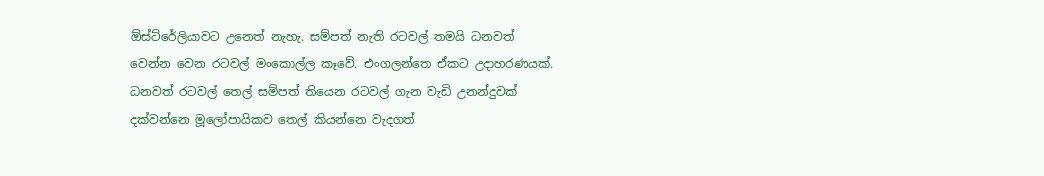ඕස්‍ට්රේලියාවට උනෙත් නැහැ. සම්පත් නැති රටවල් තමයි ධනවත් වෙන්න වෙන රටවල් මංකොල්ල කෑවේ. එංගලන්තෙ ඒකට උදාහරණයක්. ධනවත් රටවල් තෙල් සම්පත් තියෙන රටවල් ගැන වැඩි උනන්දුවක් දක්වන්නෙ මූලෝපායිකව තෙල් කියන්නෙ වැදගත්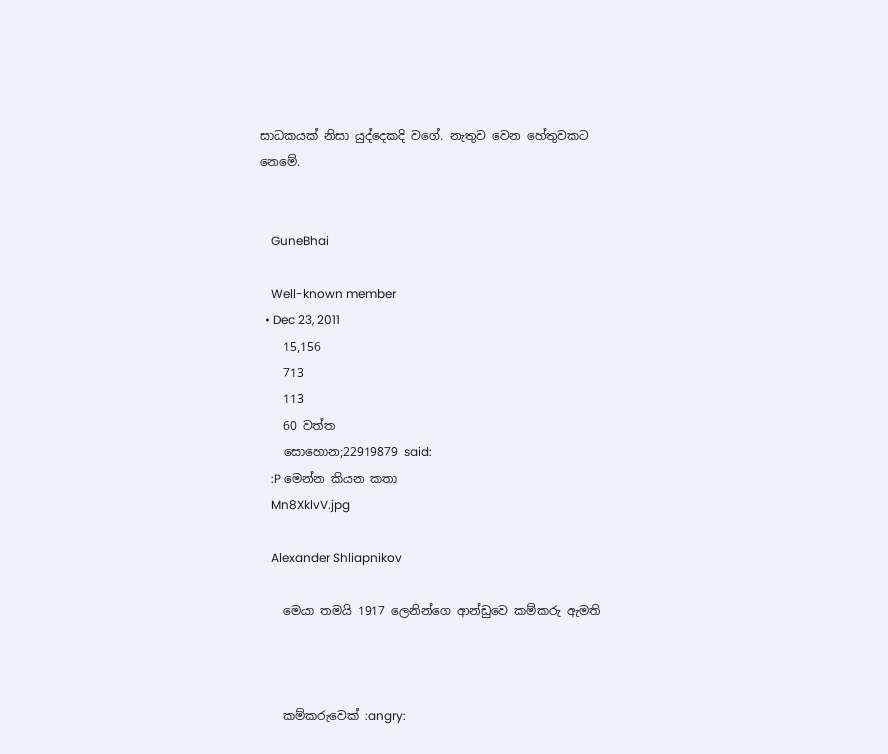සාධකයක් නිසා යුද්දෙකදි ‍වගේ. නැතුව වෙන ‍හේතුවකට නෙමේ.


    GuneBhai

    Well-known member
  • Dec 23, 2011
    15,156
    713
    113
    60 වත්ත
    සොහොන;22919879 said:
    :P මෙන්න කියන කතා
    Mn8XklvV.jpg

    Alexander Shliapnikov

    මෙයා තමයි 1917 ලෙනින්ගෙ ආන්ඩුවෙ කම්කරු ඇමති



    කම්කරුවෙක් :angry: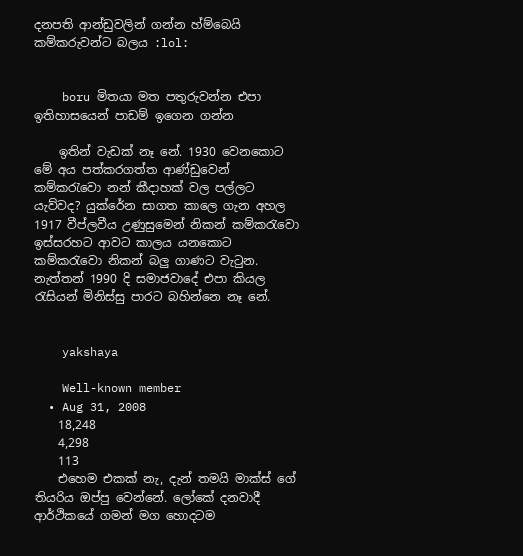දනපති ආන්ඩුවලින් ගන්න හ්ම්බෙයි කම්කරුවන්ට බලය :lol:


    boru මිතයා මත පතුරුවන්න එපා ඉතිහාසයෙන් පාඩම් ඉගෙන ගන්න

    ඉතින් වැඩක් නෑ නේ. 1930 වෙ‍නකොට මේ අය පත්කරගත්ත ආණ්ඩුවෙන් කම්කරැවො නන් කීදාහක් වල පල්ලට යැව්වද? යුක්රේන සාගත කාලෙ ගැන අහල 1917 වීප්ලවීය උණුසුමෙන් නිකන් කම්කරැවො ඉස්සරහට ආවට කාලය යනකොට කම්කරැවො නිකන් බලු ගාණට වැටුන. නැත්තන් 1990 දි සමාජවාදේ එපා කියල රැසියන් මිනිස්සු පාරට බහින්නෙ නෑ නේ.


    yakshaya

    Well-known member
  • Aug 31, 2008
    18,248
    4,298
    113
    එහෙම එකක් නැ, දැන් තමයි මාක්ස් ගේ තියරිය ඔප්පු වෙන්නේ. ලෝකේ දනවාදී ආර්ථිකයේ ගමන් මග හොදටම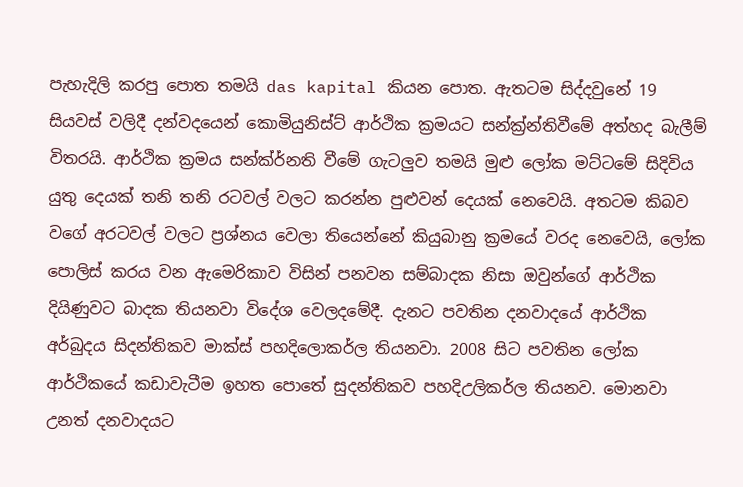පැහැදිලි කරපු පොත තමයි das kapital කියන පොත. ඇතටම සිද්දවුනේ 19 සියවස් වලිදී දන්වදයෙන් කොමියුනිස්ට් ආර්ථික ක්‍රමයට සන්ක්‍ර්න්තිවීමේ අත්හද බැලීම් විතරයි. ආර්ථික ක්‍රමය සන්ක්ර්නති වීමේ ගැටලුව තමයි මුළු ලෝක මට්ටමේ සිදිවිය යුතු දෙයක් තනි තනි රටවල් වලට කරන්න පුළුවන් දෙයක් නෙවෙයි. අතටම කිබව වගේ අරටවල් වලට ප්‍රශ්නය වෙලා තියෙන්නේ කියුබානු ක්‍රමයේ වරද නෙවෙයි, ලෝක පොලිස් කරය වන ඇමෙරිකාව විසින් පනවන සම්බාදක නිසා ඔවුන්ගේ ආර්ථික දියිණුවට බාදක තියනවා විදේශ වෙලදමේදී. දැනට පවතින දනවාදයේ ආර්ථික අර්බුදය සිදන්තිකව මාක්ස් පහදිලොකර්ල තියනවා. 2008 සිට පවතින ලෝක ආර්ථිකයේ කඩාවැටීම ඉහත පොතේ සුදන්තිකව පහදිඋලිකර්ල තියනව. මොනවා උනත් දනවාදයට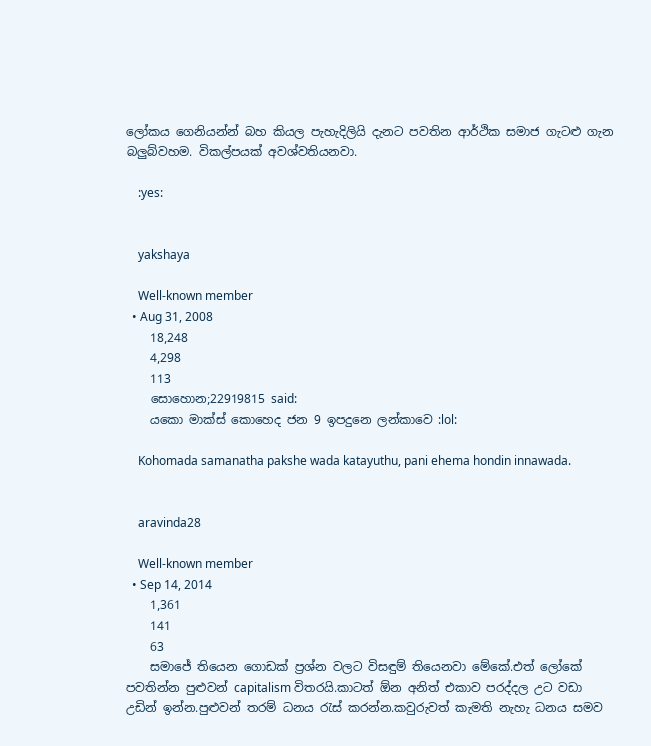ලෝකය ගෙනියන්න් බහ කියල පැහැදිලියි දැනට පවතින ආර්ථික සමාජ ගැටළු ගැන බලුබ්වහම. විකල්පයක් අවශ්වතියනවා.

    :yes:


    yakshaya

    Well-known member
  • Aug 31, 2008
    18,248
    4,298
    113
    සොහොන;22919815 said:
    යකො මාක්ස් කොහෙද ජන 9 ඉපදුනෙ ලන්කාවෙ :lol:

    Kohomada samanatha pakshe wada katayuthu, pani ehema hondin innawada.


    aravinda28

    Well-known member
  • Sep 14, 2014
    1,361
    141
    63
    සමාජේ තියෙන ගොඩක් ප්‍රශ්න වලට විසඳුම් තියෙනවා මේකේ.එත් ලෝකේ පවතින්න පුළුවන් capitalism විතරයි.කාටත් ඕන අනිත් එකාව පරද්දල උට වඩා උඩින් ඉන්න.පුළුවන් තරම් ධනය රැස් කරන්න.කවුරුවත් කැමති නැහැ ධනය සමව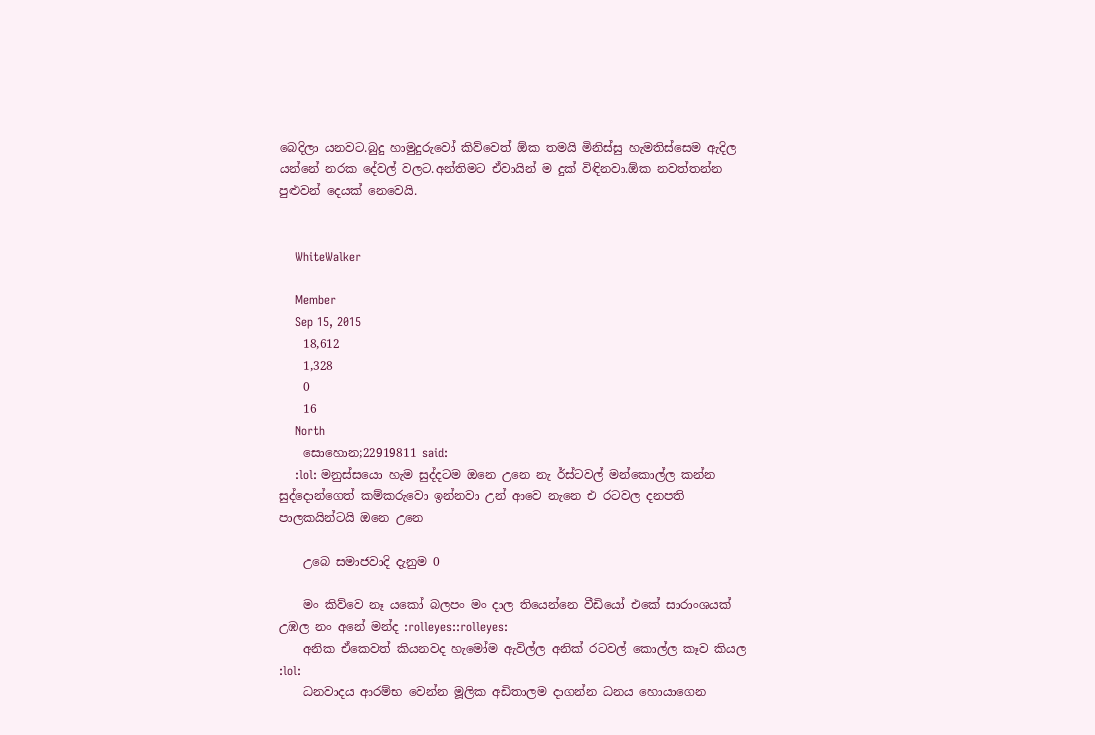බෙදිලා යනවට.බුදු හාමුදුරුවෝ කිව්වෙත් ඕක තමයි මිනිස්සු හැමතිස්සෙම ඇදිල යන්නේ නරක දේවල් වලට.අන්තිමට ඒවායින් ම දුක් විඳිනවා.ඕක නවත්තන්න පුළුවන් දෙයක් නෙවෙයි.


    WhiteWalker

    Member
    Sep 15, 2015
    18,612
    1,328
    0
    16
    North
    සොහොන;22919811 said:
    :lol: මනුස්සයො හැම සුද්දටම ඔනෙ උනෙ නැ ර්ස්ටවල් මන්කොල්ල කන්න සුද්දොන්ගෙත් කම්කරුවො ඉන්නවා උන් ආවෙ නැනෙ එ රටවල දනපති පාලකයින්ටයි ඔනෙ උනෙ

    උබෙ සමාජවාදි දැනුම 0

    මං කිව්වෙ නෑ යකෝ බලපං මං දාල තියෙන්නෙ වීඩියෝ එකේ සාරාංශයක් උඹල නං අනේ මන්ද :rolleyes::rolleyes:
    අනික ඒකෙවත් කියනවද හැමෝම ඇවිල්ල අනික් රටවල් කොල්ල කෑව කියල :lol:
    ධනවාදය ආරම්භ වෙන්න මූලික අඩිතාලම දාගන්න ධනය හොයාගෙන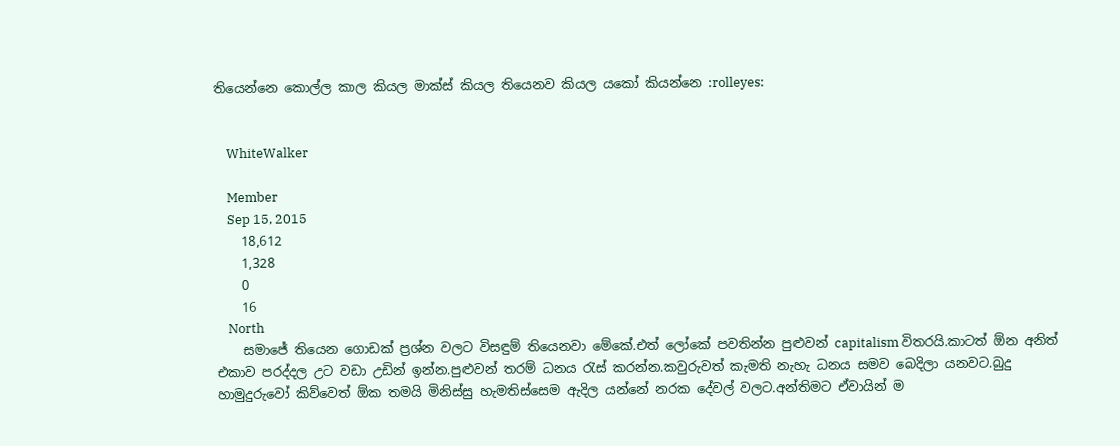තියෙන්නෙ කොල්ල කාල කියල මාක්ස් කියල තියෙනව කියල යකෝ කියන්නෙ :rolleyes:


    WhiteWalker

    Member
    Sep 15, 2015
    18,612
    1,328
    0
    16
    North
    සමාජේ තියෙන ගොඩක් ප්‍රශ්න වලට විසඳුම් තියෙනවා මේකේ.එත් ලෝකේ පවතින්න පුළුවන් capitalism විතරයි.කාටත් ඕන අනිත් එකාව පරද්දල උට වඩා උඩින් ඉන්න.පුළුවන් තරම් ධනය රැස් කරන්න.කවුරුවත් කැමති නැහැ ධනය සමව බෙදිලා යනවට.බුදු හාමුදුරුවෝ කිව්වෙත් ඕක තමයි මිනිස්සු හැමතිස්සෙම ඇදිල යන්නේ නරක දේවල් වලට.අන්තිමට ඒවායින් ම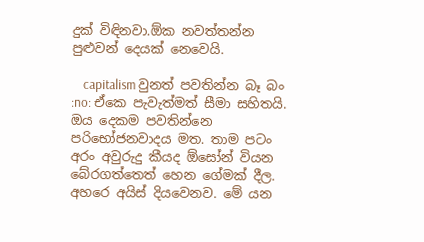දුක් විඳිනවා.ඕක නවත්තන්න පුළුවන් දෙයක් නෙවෙයි.

    capitalism වුනත් පවතින්න බෑ බං :no: ඒකෙ පැවැත්මත් සීමා සහිතයි. ඔය දෙකම පවතින්නෙ පරිභෝජනවාදය මත. තාම පටං අරං අවුරුදු කීයද ඕසෝන් වියන බේරගත්තෙත් හෙන ගේමක් දීල. අහරෙ අයිස් දියවෙනව. මේ යන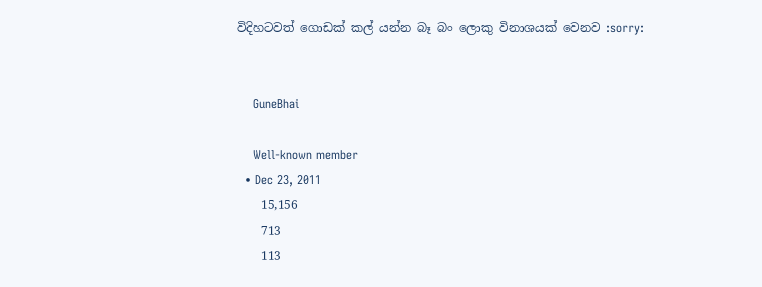විදිහටවත් ගොඩක් කල් යන්න බෑ බං ලොකු විනාශයක් වෙනව :sorry:


    GuneBhai

    Well-known member
  • Dec 23, 2011
    15,156
    713
    113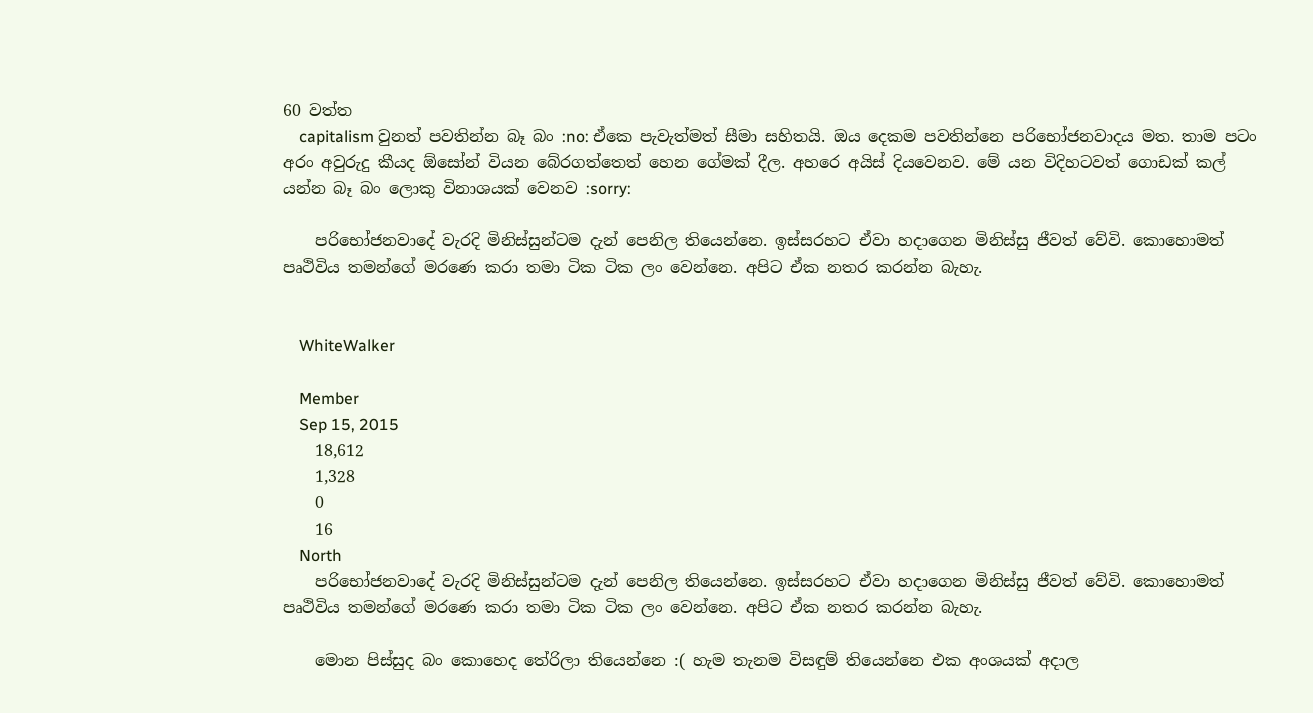60 වත්ත
    capitalism වුනත් පවතින්න බෑ බං :no: ඒකෙ පැවැත්මත් සීමා සහිතයි. ඔය දෙකම පවතින්නෙ පරිභෝජනවාදය මත. තාම පටං අරං අවුරුදු කීයද ඕසෝන් වියන බේරගත්තෙත් හෙන ගේමක් දීල. අහරෙ අයිස් දියවෙනව. මේ යන විදිහටවත් ගොඩක් කල් යන්න බෑ බං ලොකු විනාශයක් වෙනව :sorry:

    පරි‍භෝජනවාදේ වැරදි මිනිස්සුන්ටම දැන් පෙනිල තියෙන්නෙ. ඉස්සරහට ඒවා හදාගෙන මිනිස්සු ජීවත් වේවි. කොහොමත් පෘථිවිය තමන්ගේ මරණෙ කරා තමා ටික ටික ලං වෙන්නෙ. අපිට ඒක නතර කරන්න බැහැ.


    WhiteWalker

    Member
    Sep 15, 2015
    18,612
    1,328
    0
    16
    North
    පරි‍භෝජනවාදේ වැරදි මිනිස්සුන්ටම දැන් පෙනිල තියෙන්නෙ. ඉස්සරහට ඒවා හදාගෙන මිනිස්සු ජීවත් වේවි. කොහොමත් පෘථිවිය තමන්ගේ මරණෙ කරා තමා ටික ටික ලං වෙන්නෙ. අපිට ඒක නතර කරන්න බැහැ.

    මොන පිස්සුද බං කොහෙද තේරිලා තියෙන්නෙ :( හැම තැනම විසඳුම් තියෙන්නෙ එක අංශයක් අදාල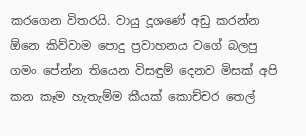කරගෙන විතරයි. වායු දූශණේ අඩු කරන්න ඕනෙ කිව්වාම පොදු ප්‍රවාහනය වගේ බලපු ගමං පේන්න තියෙන විසඳුම් දෙනව මිසක් අපි කන කෑම හැතැම්ම කීයක් කොච්චර තෙල්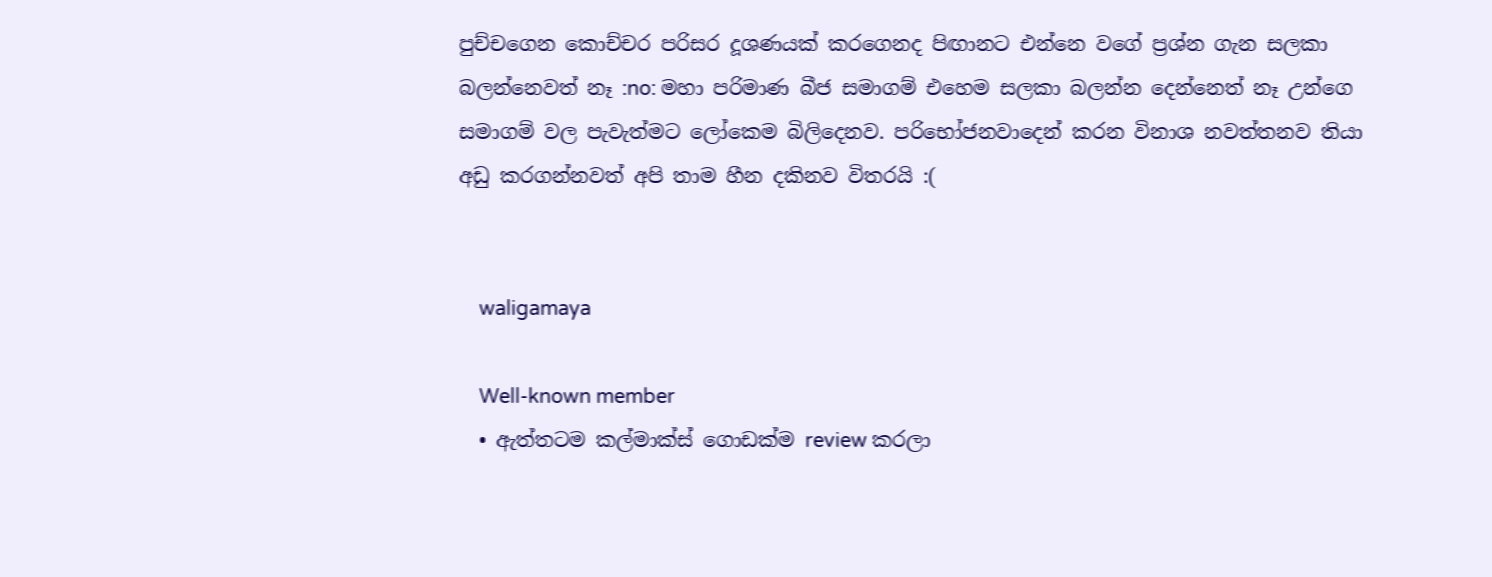පුච්චගෙන කොච්චර පරිසර දූශණයක් කරගෙනද පිඟානට එන්නෙ වගේ ප්‍රශ්න ගැන සලකා බලන්නෙවත් නෑ :no: මහා පරිමාණ බීජ සමාගම් එහෙම සලකා බලන්න දෙන්නෙත් නෑ උන්ගෙ සමාගම් වල පැවැත්මට ලෝකෙම බිලිදෙනව. පරිභෝජනවාදෙන් කරන විනාශ නවත්තනව තියා අඩු කරගන්නවත් අපි තාම හීන දකිනව විතරයි :(


    waligamaya

    Well-known member
  • ඇත්තටම කල්මාක්ස් ගොඩක්ම review කරලා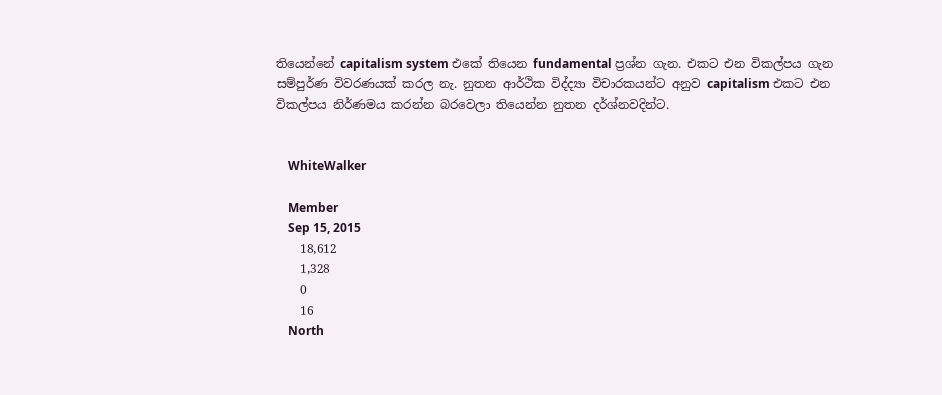තියෙන්නේ capitalism system එකේ තියෙන fundamental ප්‍රශ්න ගැන. එකට එන විකල්පය ගැන සම්පුර්ණ විවරණයක් කරල නැ. නුතන ආර්ථික විද්ද්‍යා විචාරකයන්ට අනුව capitalism එකට එන විකල්පය නිර්ණමය කරන්න බරවෙලා තියෙන්න නුතන දර්ශ්නවදින්ට.


    WhiteWalker

    Member
    Sep 15, 2015
    18,612
    1,328
    0
    16
    North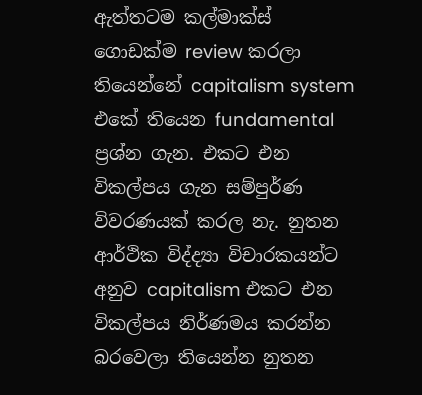ඇත්තටම කල්මාක්ස් ගොඩක්ම review කරලා තියෙන්නේ capitalism system එකේ තියෙන fundamental ප්‍රශ්න ගැන. එකට එන විකල්පය ගැන සම්පුර්ණ විවරණයක් කරල නැ. නුතන ආර්ථික විද්ද්‍යා විචාරකයන්ට අනුව capitalism එකට එන විකල්පය නිර්ණමය කරන්න බරවෙලා තියෙන්න නුතන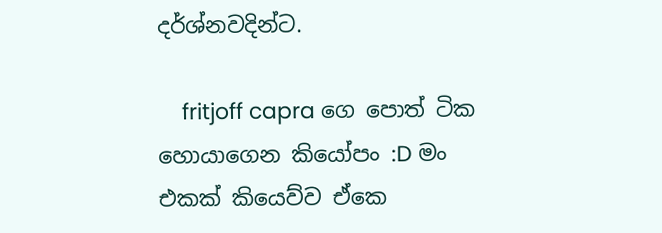දර්ශ්නවදින්ට.

    fritjoff capra ගෙ පොත් ටික හොයාගෙන කියෝපං :D මං එකක් කියෙව්ව ඒකෙ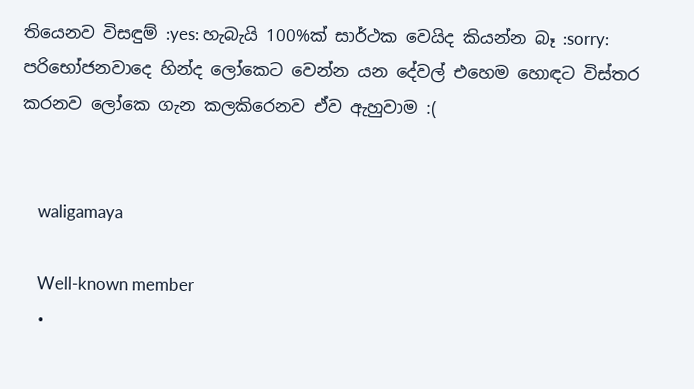තියෙනව විසඳුම් :yes: හැබැයි 100%ක් සාර්ථක වෙයිද කියන්න බෑ :sorry: පරිභෝජනවාදෙ හින්ද ලෝකෙට වෙන්න යන දේවල් එහෙම හොඳට විස්තර කරනව ලෝකෙ ගැන කලකිරෙනව ඒව ඇහුවාම :(


    waligamaya

    Well-known member
  •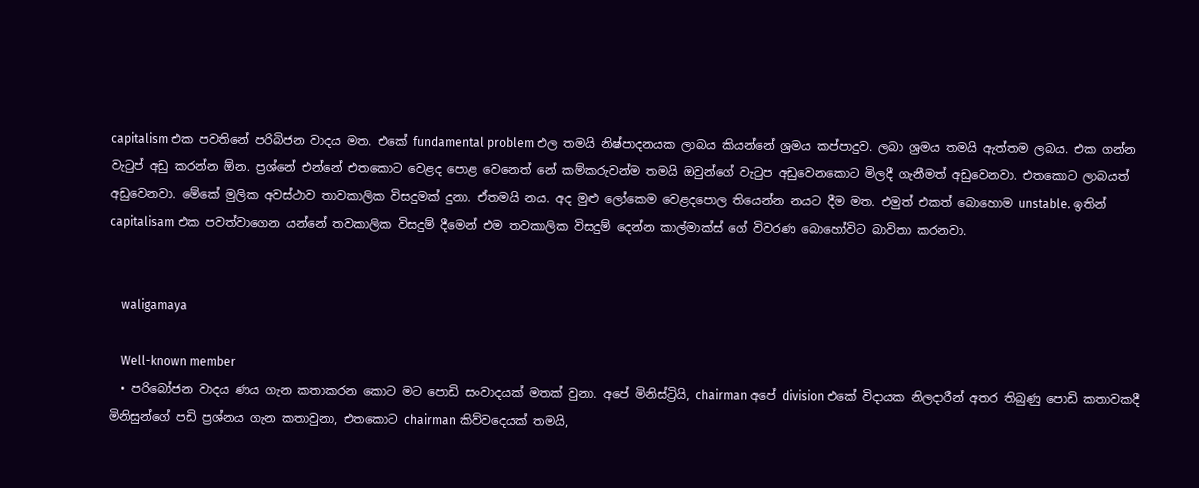capitalism එක පවතිනේ පරිබිජන වාදය මත. එකේ fundamental problem එල තමයි නිෂ්පාදනයක ලාබය කියන්නේ ශ්‍රමය කප්පාදුව. ලබා ශ්‍රමය තමයි ඇත්තම ලබය. එක ගන්න වැටුප් අඩු කරන්න ඕන. ප්‍රශ්නේ එන්නේ එතකොට වෙළද පොළ වෙනෙත් නේ කම්කරුවන්ම තමයි ඔවුන්ගේ වැටුප අඩුවෙනකොට මිලදී ගැනීමත් අඩුවෙනවා. එතකොට ලාබයත් අඩුවෙනවා. මේකේ මුලික අවස්ථාව තාවකාලික විසදුමක් දුනා. ඒතමයි නය. අද මුළු ලෝකෙම වෙළදපොල තියෙන්න නයට දීම මත. එමුත් එකත් බොහොම unstable. ඉතින් capitalisam එක පවත්වාගෙන යන්නේ තවකාලික විසදුම් දීමෙන් එම තවකාලික විසදුම් දෙන්න කාල්මාක්ස් ගේ විවරණ බොහෝවිට බාවිතා කරනවා.


    waligamaya

    Well-known member
  • පරිබෝජන වාදය ණය ගැන කතාකරන කොට මට පොඩි සංවාදයක් මතක් වුනා. අපේ මිනිස්ට්‍රියි, chairman අපේ division එකේ විදායක නිලදාරීන් අතර තිබුණු පොඩි කතාවකදී මිනිසුන්ගේ පඩි ප්‍රශ්නය ගැන කතාවුනා, එතකොට chairman කිව්වදෙයක් තමයි,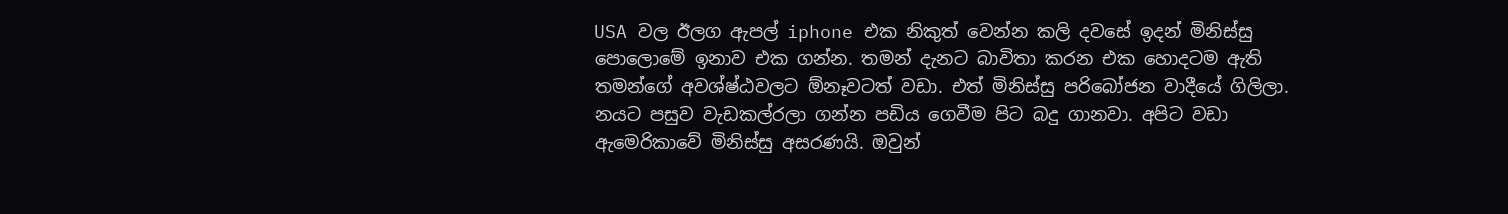USA වල ඊලග ඇපල් iphone එක නිකුත් වෙන්න කලි දවසේ ඉදන් මිනිස්සු පොලොමේ ඉනාව එක ගන්න. තමන් දැනට බාවිතා කරන එක හොදටම ඇති තමන්ගේ අවශ්ෂ්ඨවලට ඕනෑවටත් වඩා. එත් මිනිස්සු පරිබෝජන වාදීයේ ගිලිලා. නයට පසුව වැඩකල්රලා ගන්න පඩිය ගෙවීම පිට බදු ගානවා. අපිට වඩා ඇමෙරිකාවේ මිනිස්සු අසරණයි. ඔවුන්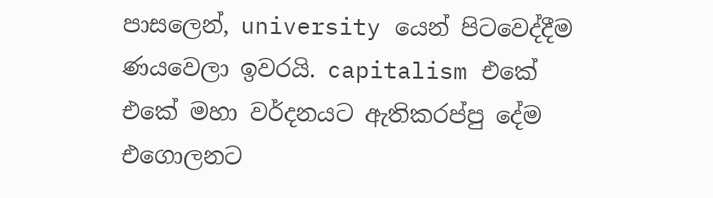පාසලෙන්, university යෙන් පිටවෙද්දීම ණයවෙලා ඉවරයි. capitalism එකේ එකේ මහා වර්දනයට ඇතිකරප්පු දේම එගොලනට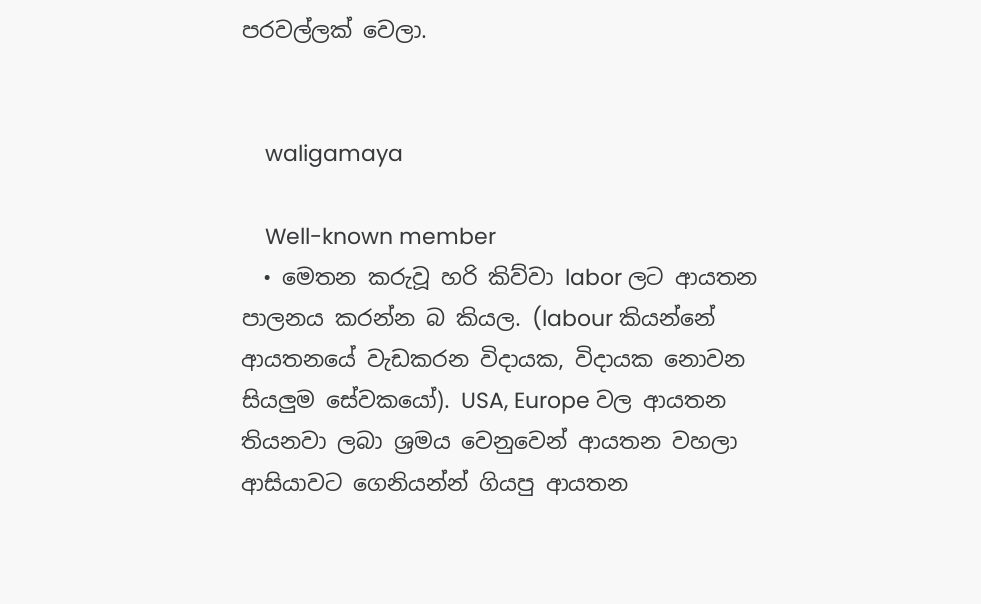පරවල්ලක් වෙලා.


    waligamaya

    Well-known member
  • මෙතන කරුවූ හරි කිව්වා labor ලට ආයතන පාලනය කරන්න බ කියල. (labour කියන්නේ ආයතනයේ වැඩකරන විදායක, විදායක නොවන සියලුම සේවකයෝ). USA, Europe වල ආයතන තියනවා ලබා ශ්‍රමය වෙනුවෙන් ආයතන වහලා ආසියාවට ගෙනියන්න් ගියපු ආයතන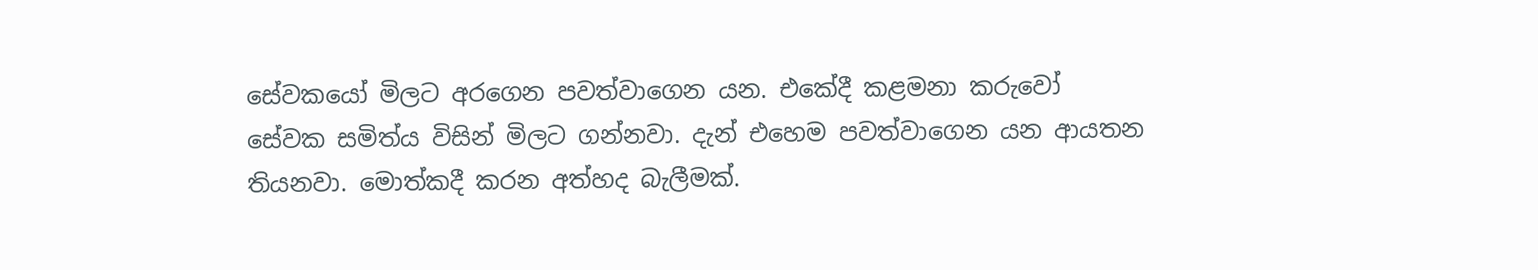සේවකයෝ මිලට අරගෙන පවත්වාගෙන යන. එකේදී කළමනා කරුවෝ සේවක සමිත්ය විසින් මිලට ගන්නවා. දැන් එහෙම පවත්වාගෙන යන ආයතන තියනවා. මොත්කදී කරන අත්හද බැලීමක්.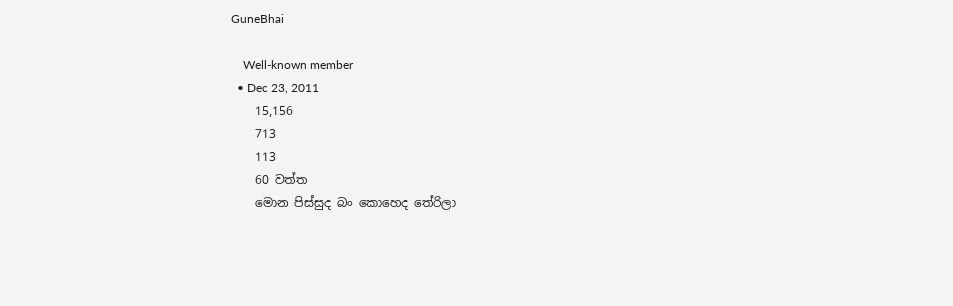GuneBhai

    Well-known member
  • Dec 23, 2011
    15,156
    713
    113
    60 වත්ත
    මොන පිස්සුද බං කොහෙද තේරිලා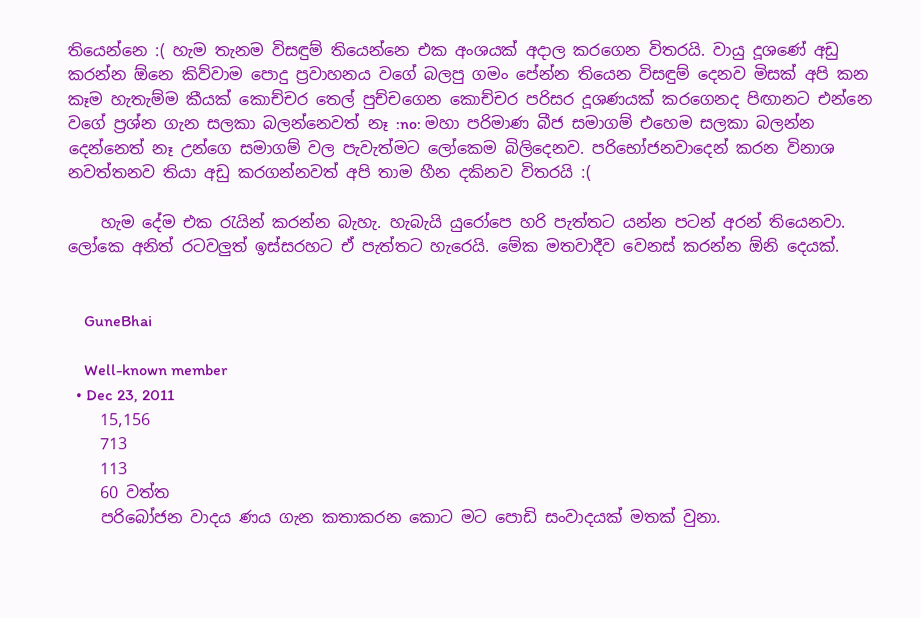තියෙන්නෙ :( හැම තැනම විසඳුම් තියෙන්නෙ එක අංශයක් අදාල කරගෙන විතරයි. වායු දූශණේ අඩු කරන්න ඕනෙ කිව්වාම පොදු ප්‍රවාහනය වගේ බලපු ගමං පේන්න තියෙන විසඳුම් දෙනව මිසක් අපි කන කෑම හැතැම්ම කීයක් කොච්චර තෙල් පුච්චගෙන කොච්චර පරිසර දූශණයක් කරගෙනද පිඟානට එන්නෙ වගේ ප්‍රශ්න ගැන සලකා බලන්නෙවත් නෑ :no: මහා පරිමාණ බීජ සමාගම් එහෙම සලකා බලන්න දෙන්නෙත් නෑ උන්ගෙ සමාගම් වල පැවැත්මට ලෝකෙම බිලිදෙනව. පරිභෝජනවාදෙන් කරන විනාශ නවත්තනව තියා අඩු කරගන්නවත් අපි තාම හීන දකිනව විතරයි :(

    හැම දේම එක රැයින් කරන්න බැහැ. හැබැයි යුරෝපෙ හරි පැත්තට යන්න පටන් අරන් තියෙනවා. ලෝකෙ අනිත් රටවලුත් ඉස්සරහට ඒ පැත්තට හැරෙයි. මේක මතවාදීව වෙනස් කරන්න ඕනි දෙයක්.


    GuneBhai

    Well-known member
  • Dec 23, 2011
    15,156
    713
    113
    60 වත්ත
    පරිබෝජන වාදය ණය ගැන කතාකරන කොට මට පොඩි සංවාදයක් මතක් වුනා.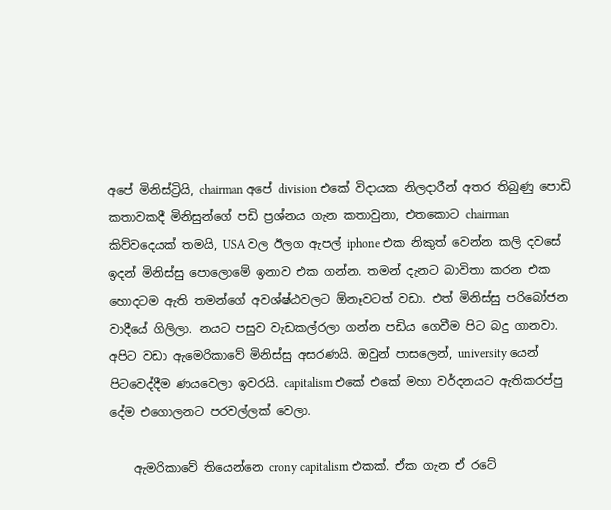අපේ මිනිස්ට්‍රියි, chairman අපේ division එකේ විදායක නිලදාරීන් අතර තිබුණු පොඩි කතාවකදී මිනිසුන්ගේ පඩි ප්‍රශ්නය ගැන කතාවුනා, එතකොට chairman කිව්වදෙයක් තමයි, USA වල ඊලග ඇපල් iphone එක නිකුත් වෙන්න කලි දවසේ ඉදන් මිනිස්සු පොලොමේ ඉනාව එක ගන්න. තමන් දැනට බාවිතා කරන එක හොදටම ඇති තමන්ගේ අවශ්ෂ්ඨවලට ඕනෑවටත් වඩා. එත් මිනිස්සු පරිබෝජන වාදීයේ ගිලිලා. නයට පසුව වැඩකල්රලා ගන්න පඩිය ගෙවීම පිට බදු ගානවා. අපිට වඩා ඇමෙරිකාවේ මිනිස්සු අසරණයි. ඔවුන් පාසලෙන්, university යෙන් පිටවෙද්දීම ණයවෙලා ඉවරයි. capitalism එකේ එකේ මහා වර්දනයට ඇතිකරප්පු දේම එගොලනට පරවල්ලක් වෙලා.

    ඇමරිකාවේ තියෙන්නෙ crony capitalism එකක්. ඒක ගැන ඒ රටේ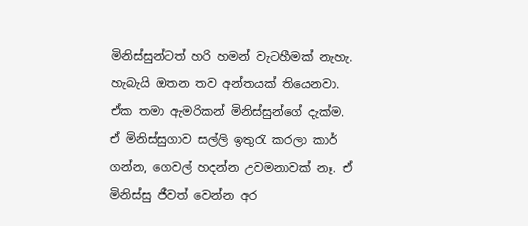මිනිස්සුන්ටත් හරි හමන් වැටහීමක් නැහැ. හැබැයි ඔතන තව අන්තයක් තියෙනවා. ඒක තමා ඇමරිකන් මිනිස්සුන්ගේ දැක්ම. ඒ මිනිස්සුගාව සල්ලි ඉතුරැ කරලා කාර් ගන්න, ගෙවල් හදන්න උවමනාවක් නෑ. ඒ මිනිස්සු ජීවත් වෙන්න අර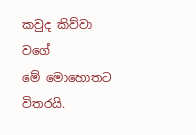කවුද කිව්වා වගේ මේ ‍මොහොතට විතරයි.